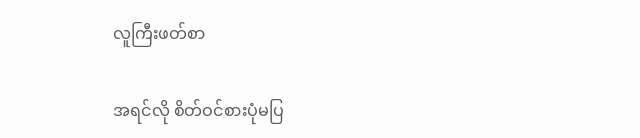လူကြီးဖတ်စာ

အရင်လို စိတ်ဝင်စားပုံမပြ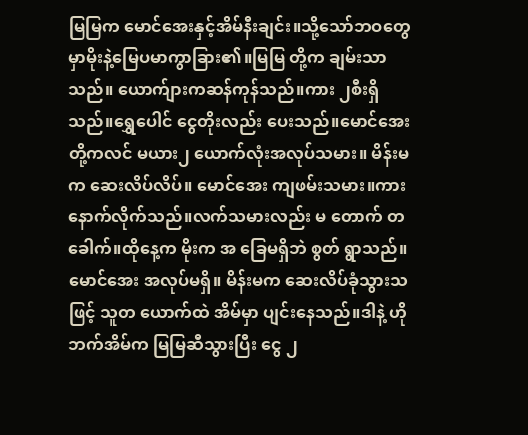မြမြက မောင်အေးနှင့်အိမ်နီးချင်း။သို့သော်ဘဝတွေမှာမိုးနဲ့မြေပမာကွာခြား၏။မြမြ တို့က ချမ်းသာသည်။ ယောက်ျားကဆန်ကုန်သည်။ကား ၂စီးရှိသည်။ရွှေပေါင် ငွေတိုးလည်း ပေးသည်။မောင်အေးတို့ကလင် မယား၂ ယောက်လုံးအလုပ်သမား။ မိန်းမက ဆေးလိပ်လိပ်။ မောင်အေး ကျဖမ်းသမား။ကားနောက်လိုက်သည်။လက်သမားလည်း မ တောက် တ ခေါက်။ထိုနေ့က မိုးက အ ခြေမရှိဘဲ စွတ် ရွာသည်။မောင်အေး အလုပ်မရှိ။ မိန်းမက ဆေးလိပ်ခုံသွားသဖြင့် သူတ ယောက်ထဲ အိမ်မှာ ပျင်းနေသည်။ဒါနဲ့ ဟိုဘက်အိမ်က မြမြဆီသွားပြီး ငွေ ၂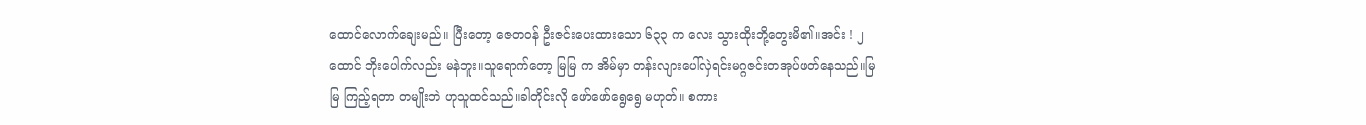ထောင်လောက်ချေးမည်။ ပြီးတော့ ဇေတဝန် ဦးဇင်းပေးထားသော ၆၃၃ က လေး သွားထိုးဘို့တွေးမိ၏။အင်း ! ၂ ထောင် ဘိုးပေါက်လည်း မနဲဘူး။သူရောက်တော့ မြမြ က အိမ်မှာ တန်းလျားပေါ်လှဲရင်းမဂ္ဂဇင်းတအုပ်ဖတ်နေသည်။မြမြ ကြည့်ရတာ တမျိုးဘဲ ဟုသူထင်သည်။ခါတိုင်းလို ဖော်ဖော်ရွေရွေ မဟုတ်။ စကား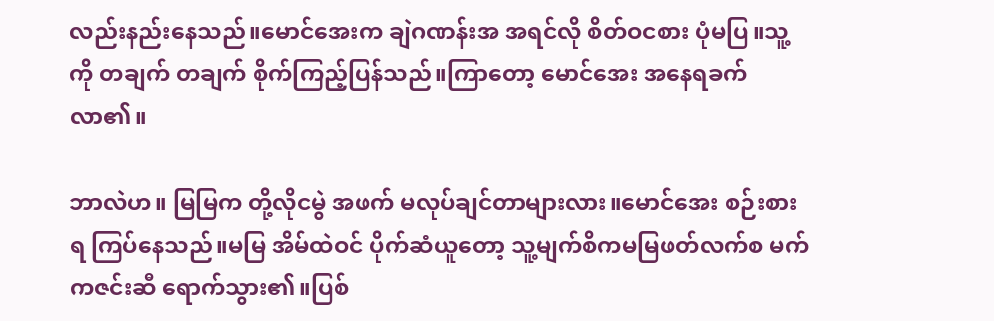လည်းနည်းနေသည်။မောင်အေးက ချဲဂဏန်းအ အရင်လို စိတ်ဝငစား ပုံမပြ။သူ့ကို တချက် တချက် စိုက်ကြည့်ပြန်သည်။ကြာတော့ မောင်အေး အနေရခက်လာ၏။

ဘာလဲဟ။ မြမြက တို့လိုငမွဲ အဖက် မလုပ်ချင်တာများလား။မောင်အေး စဉ်းစားရ ကြပ်နေသည်။မမြ အိမ်ထဲဝင် ပိုက်ဆံယူတော့ သူ့မျက်စိကမမြဖတ်လက်စ မက်ကဇင်းဆီ ရောက်သွား၏။ပြစ်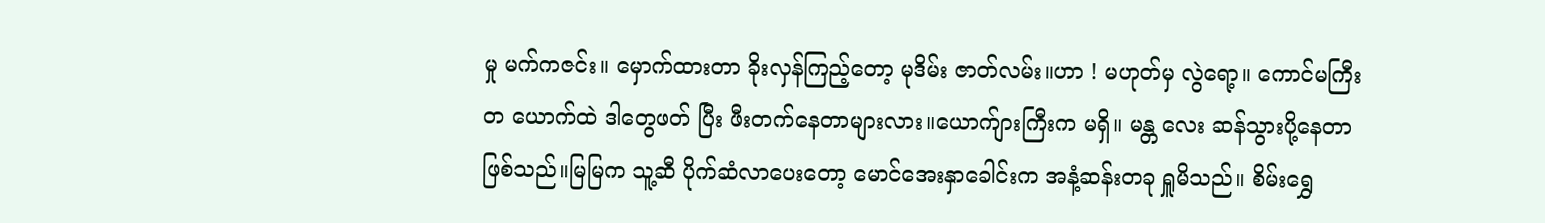မှု မက်ကဇင်း။ မှောက်ထားတာ ခိုးလှန်ကြည့်တော့ မုဒိမ်း ဇာတ်လမ်း။ဟာ ! မဟုတ်မှ လွဲရော့။ ကောင်မကြီး တ ယောက်ထဲ ဒါတွေဖတ် ပြီး ဖီးတက်နေတာများလား။ယောက်ျားကြီးက မရှိ။ မန္တ လေး ဆန်သွားပို့နေတာဖြစ်သည်။မြမြက သူ့ဆီ ပိုက်ဆံလာပေးတော့ မောင်အေးနှာခေါင်းက အနံ့ဆန်းတခု ရှူမိသည်။ စိမ်းရွှေ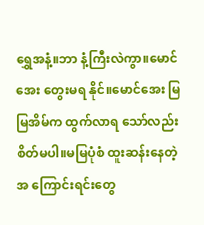ရွှေအနံ့။ဘာ နံ့ကြီးလဲကွာ။မောင်အေး တွေးမရ နိုင်။မောင်အေး မြမြအိမ်က ထွက်လာရ သော်လည်းစိတ်မပါ။မမြပုံစံ ထူးဆန်းနေတဲ့ အ ကြောင်းရင်းတွေ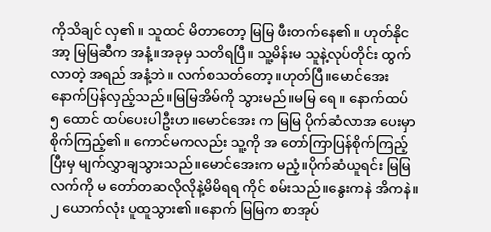ကိုသိချင် လှ၏။ သူထင် မိတာတော့ မြမြ ဖီးတက်နေ၏။ ဟုတ်နိုင အာ့ မြမြဆီက အနံ့။အခုမှ သတိရပြီ။ သူ့မိန်းမ သူနဲ့လုပ်တိုင်း ထွက်လာတဲ့ အရည် အနံ့ဘဲ။ လက်စသတ်တော့။ဟုတ်ပြီ။မောင်အေး နောက်ပြန်လှည့်သည်။မြမြအိမ်ကို သွားမည်။မမြ ရေ ။ နောက်ထပ် ၅ ထောင် ထပ်ပေးပါဦးဟ။မောင်အေး က မြမြ ပိုက်ဆံလာအ ပေးမှာ စိုက်ကြည့်၏။ ကောင်မကလည်း သူ့ကို အ တော်ကြာပြန်စိုက်ကြည့်ပြီးမှ မျက်လွှာချသွားသည်။မောင်အေးက မညံ့။ပိုက်ဆံယူရင်း မြမြလက်ကို မ တော်တဆလိုလိုနဲ့မိမိရရ ကိုင် စမ်းသည်။နွေးကနဲ အိကနဲ။ ၂ ယောက်လုံး ပူထူသွား၏။နောက် မြမြက စာအုပ်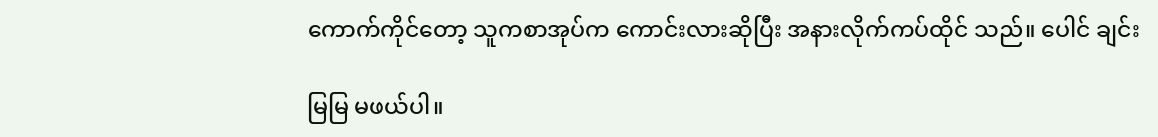ကောက်ကိုင်တော့ သူကစာအုပ်က ကောင်းလားဆိုပြီး အနားလိုက်ကပ်ထိုင် သည်။ ပေါင် ချင်း

မြမြ မဖယ်ပါ။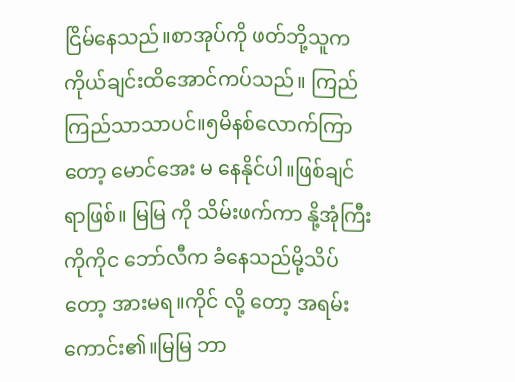ငြိမ်နေသည်။စာအုပ်ကို ဖတ်ဘို့သူက ကိုယ်ချင်းထိအောင်ကပ်သည်။ ကြည်ကြည်သာသာပင်။၅မိနစ်လောက်ကြာတော့ မောင်အေး မ နေနိုင်ပါ။ဖြစ်ချင် ရာဖြစ်။ မြမြ ကို သိမ်းဖက်ကာ နို့အုံကြီးကိုကိုင ဘော်လီက ခံနေသည်မို့သိပ်တော့ အားမရ။ကိုင် လို့ တော့ အရမ်းကောင်း၏။မြမြ ဘာ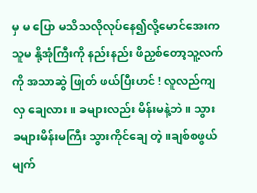မှ မ ပြော မသိသလိုလုပ်နေ၍လို့မောင်အေးက သူမ နို့အုံကြီးကို နည်းနည်း ဖိညှစ်တော့သူ့လက်ကို အသာဆွဲ ဖြုတ် ဖယ်ပြီးဟင် ! လူလည်ကျလှ ချေလား။ ခများလည်း မိန်းမနဲ့ဘဲ။ သွား ခများမိန်းမကြီး သွားကိုင်ချေ တဲ့။ချစ်စဖွယ် မျက်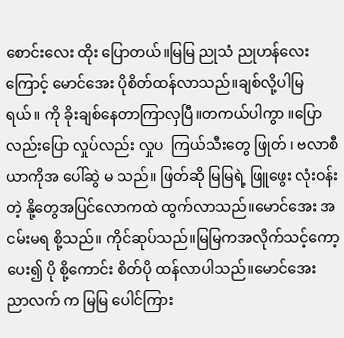စောင်းလေး ထိုး ပြောတယ်။မြမြ ညုသံ ညုဟန်လေးကြောင့် မောင်အေး ပိုစိတ်ထန်လာသည်။ချစ်လို့ပါမြရယ်။ ကို ခိုးချစ်နေတာကြာလှပြီ။တကယ်ပါကွာ ။ပြောလည်းပြော လှုပ်လည်း လှုပ  ကြယ်သီးတွေ ဖြုတ် ၊ ဗလာစီယာကိုအ ပေါ်ဆွဲ မ သည်။ ဖြတ်ဆို မြမြရဲ့ ဖြူဖွေး လုံးဝန်းတဲ့ နို့တွေအပြင်လောကထဲ ထွက်လာသည်။မောင်အေး အငမ်းမရ စို့သည်။ ကိုင်ဆုပ်သည်။မြမြကအလိုက်သင့်ကော့ပေး၍ ပို စို့ကောင်း စိတ်ပို ထန်လာပါသည်။မောင်အေး ညာလက် က မြမြ ပေါင်ကြား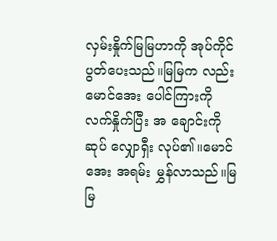လှမ်းနှိုက်မြမြဟာကို အုပ်ကိုင် ပွတ်ပေးသည်။မြမြက လည်း မောင်အေး ပေါင်ကြားကို လက်နှိုက်ပြီး အ ချောင်းကို ဆုပ် လျှောရှီး လုပ်၏။မောင်အေး အရမ်း မွှန်လာသည်။မြမြ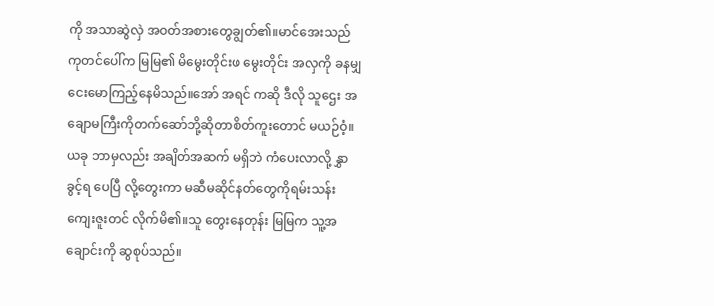ကို အသာဆွဲလှဲ အဝတ်အစားတွေချွတ်၏။မာင်အေးသည် ကုတင်ပေါ်က မြမြ၏ မိမွေးတိုင်းဖ မွေးတိုင်း အလှကို ခနမျှ ငေးမောကြည့်နေမိသည်။အော် အရင် ကဆို ဒီလို သူဌေး အ ချောမကြီးကိုတက်ဆော်ဘို့ဆိုတာစိတ်ကူးတောင် မယဉ်ဝံ့။ယခု ဘာမှလည်း အချိတ်အဆက် မရှိဘဲ ကံပေးလာလို့ နွှာခွင့်ရ ပေပြီ လို့တွေးကာ မဆီမဆိုင်နတ်တွေကိုရမ်းသန်း ကျေးဇူးတင် လိုက်မိ၏။သူ တွေးနေတုန်း မြမြက သူ့အ ချောင်းကို ဆွစုပ်သည်။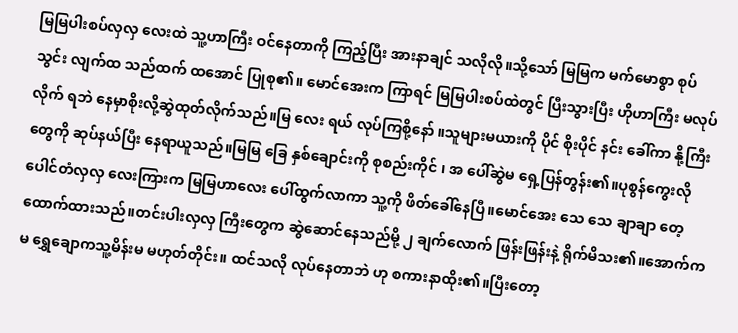မြမြပါးစပ်လှလှ လေးထဲ သူ့ဟာကြီး ဝင်နေတာကို ကြည့်ပြီး အားနာချင် သလိုလို။သို့သော် မြမြက မက်မောစွာ စုပ် သွင်း လျက်ထ သည်ထက် ထအောင် ပြုစု၏။ မောင်အေးက ကြာရင် မြမြပါးစပ်ထဲတွင် ပြီးသွားပြီး ဟိုဟာကြီး မလုပ်လိုက် ရဘဲ နေမှာစိုးလို့ဆွဲထုတ်လိုက်သည်။မြ လေး ရယ် လုပ်ကြစို့နော် ။သူများမယားကို ပိုင် စိုးပိုင် နင်း ခေါ်ကာ နို့ကြီးတွေကို ဆုပ်နယ်ပြီး နေရာယူသည်။မြမြ ခြေ နှစ်ချောင်းကို စုစည်းကိုင် ၊ အ ပေါ်ဆွဲမ ရှေ့ပြန်တွန်း၏။ပုစွန်ကွေးလို ပေါင်တံလှလှ လေးကြားက မြမြဟာလေး ပေါ်ထွက်လာကာ သူ့ကို ဖိတ်ခေါ်နေပြီ။မောင်အေး သေ သေ ချာချာ တေ့ထောက်ထားသည်။တင်းပါးလှလှ ကြီးတွေက ဆွဲဆောင်နေသည်မို့ ၂ ချက်လောက် ဖြန်းဖြန်းနဲ့ ရိုက်မိသး၏။အောက်က မ ရွှေချောကသူ့မိန်းမ မဟုတ်တိုင်း။ ထင်သလို လုပ်နေတာဘဲ ဟု စကားနာထိုး၏။ပြီးတော့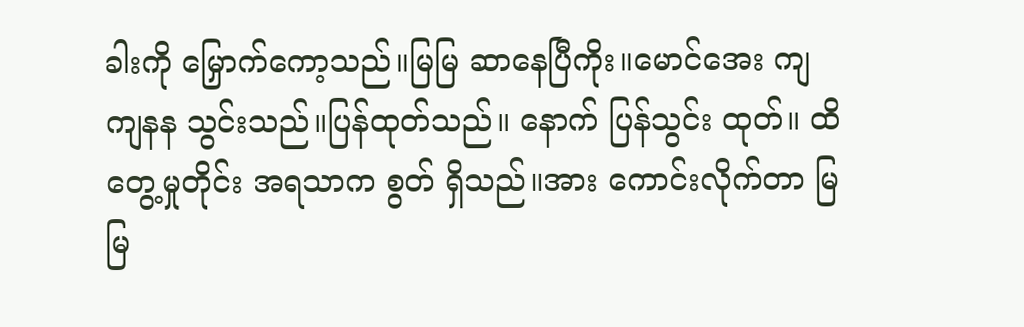ခါးကို မြှောက်ကော့သည်။မြမြ ဆာနေပြီကိုး။မောင်အေး ကျကျနန သွင်းသည်။ပြန်ထုတ်သည်။ နောက် ပြန်သွင်း ထုတ်။ ထိတွေ့မှုတိုင်း အရသာက စွတ် ရှိသည်။အား ကောင်းလိုက်တာ မြမြ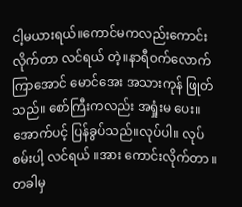ငါ့မယားရယ်။ကောင်မကလည်းကောင်းလိုက်တာ လင်ရယ် တဲ့။နာရီဝက်လောက်ကြာအောင် မောင်အေး အသားကုန် ဖြုတ်သည်။ စော်ကြီးကလည်း အရှုံးမ ပေး။အောက်ပင့် ပြန်ခွပ်သည်။လုပ်ပါ။ လုပ်စမ်းပါ့ လင်ရယ် ။အား ကောင်းလိုက်တာ ။ တခါမှ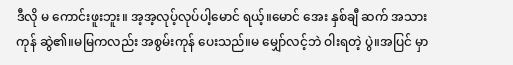ဒီလို မ ကောင်းဖူးဘူး။ အ့အ့လုပ့်လုပ်ပါ့မောင် ရယ့်။မောင် အေး နှစ်ချီ ဆက် အသားကုန် ဆွဲ၏။မမြကလည်း အစွမ်းကုန် ပေးသည်။မ မျှော်လင့်ဘဲ ဝါးရတဲ့ ပွဲ။အပြင် မှာ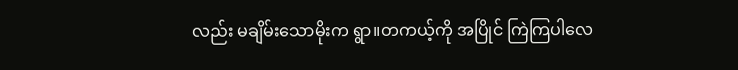လည်း မချိမ်းသောမိုးက ရွာ။တကယ့်ကို အပြိုင် ကြဲကြပါလေ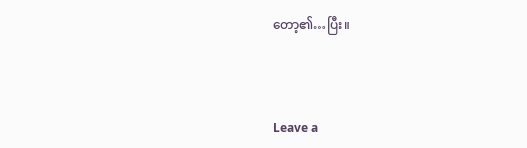တော့၏…ပြီး။



Leave a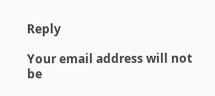Reply

Your email address will not be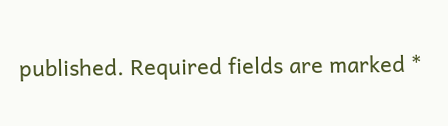published. Required fields are marked *